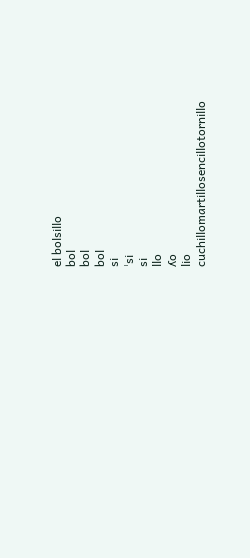el bolsillo
bol
bol
bol
si
ˈsi
si
llo
ʎo
lio
cuchillomartillosencillotornillo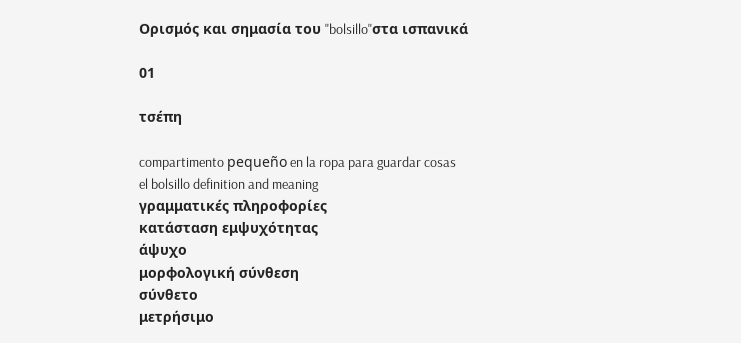Ορισμός και σημασία του "bolsillo"στα ισπανικά

01

τσέπη

compartimento pequeño en la ropa para guardar cosas
el bolsillo definition and meaning
γραμματικές πληροφορίες
κατάσταση εμψυχότητας
άψυχο
μορφολογική σύνθεση
σύνθετο
μετρήσιμο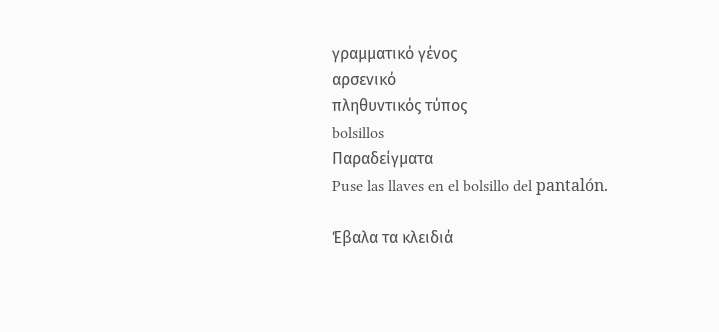γραμματικό γένος
αρσενικό
πληθυντικός τύπος
bolsillos
Παραδείγματα
Puse las llaves en el bolsillo del pantalón.

Έβαλα τα κλειδιά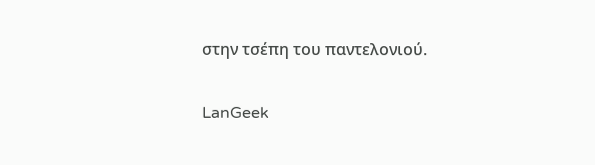στην τσέπη του παντελονιού.

LanGeek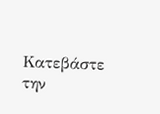Κατεβάστε την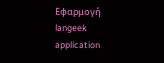Εφαρμογή
langeek application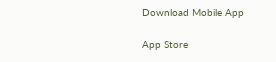Download Mobile App

App Store